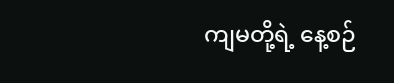ကျမတို့ရဲ့ နေ့စဉ်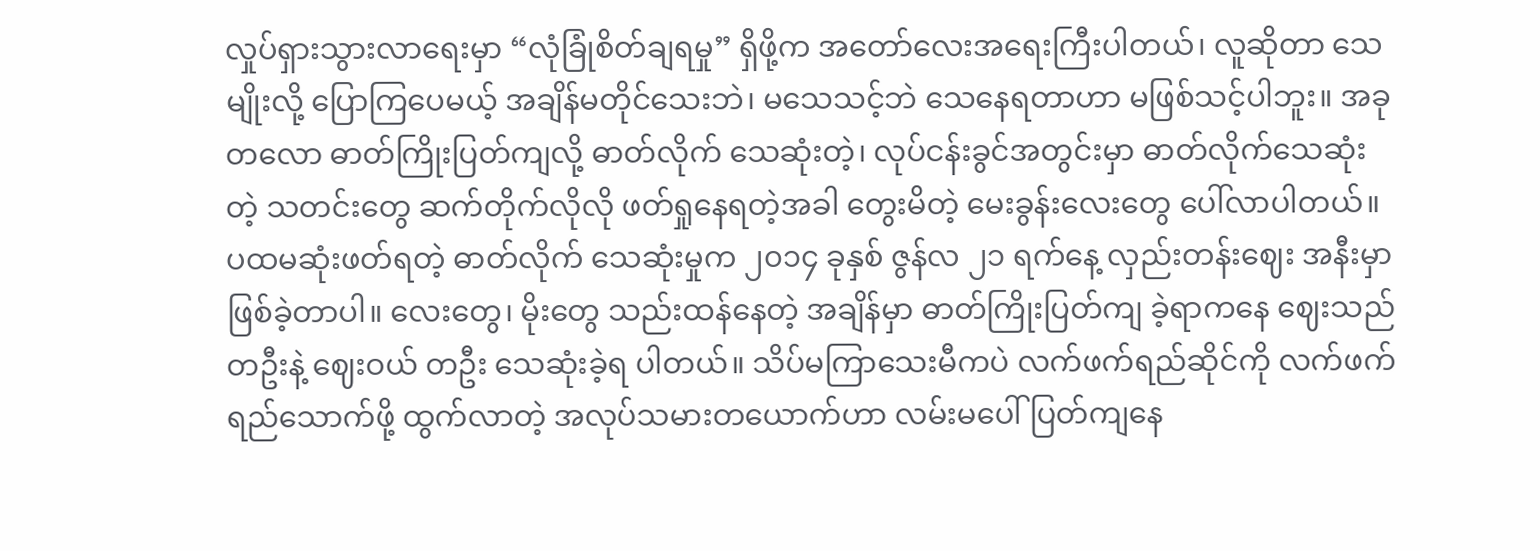လှုပ်ရှားသွားလာရေးမှာ “လုံခြုံစိတ်ချရမှု” ရှိဖို့က အတော်လေးအရေးကြီးပါတယ်၊ လူဆိုတာ သေမျိုးလို့ ပြောကြပေမယ့် အချိန်မတိုင်သေးဘဲ၊ မသေသင့်ဘဲ သေနေရတာဟာ မဖြစ်သင့်ပါဘူး။ အခုတလော ဓာတ်ကြိုးပြတ်ကျလို့ ဓာတ်လိုက် သေဆုံးတဲ့၊ လုပ်ငန်းခွင်အတွင်းမှာ ဓာတ်လိုက်သေဆုံးတဲ့ သတင်းတွေ ဆက်တိုက်လိုလို ဖတ်ရှုနေရတဲ့အခါ တွေးမိတဲ့ မေးခွန်းလေးတွေ ပေါ်လာပါတယ်။
ပထမဆုံးဖတ်ရတဲ့ ဓာတ်လိုက် သေဆုံးမှုက ၂၀၁၄ ခုနှစ် ဇွန်လ ၂၁ ရက်နေ့ လှည်းတန်းဈေး အနီးမှာဖြစ်ခဲ့တာပါ။ လေးတွေ၊ မိုးတွေ သည်းထန်နေတဲ့ အချိန်မှာ ဓာတ်ကြိုးပြတ်ကျ ခဲ့ရာကနေ ဈေးသည်တဦးနဲ့ ဈေးဝယ် တဦး သေဆုံးခဲ့ရ ပါတယ်။ သိပ်မကြာသေးမီကပဲ လက်ဖက်ရည်ဆိုင်ကို လက်ဖက်ရည်သောက်ဖို့ ထွက်လာတဲ့ အလုပ်သမားတယောက်ဟာ လမ်းမပေါ်ပြတ်ကျနေ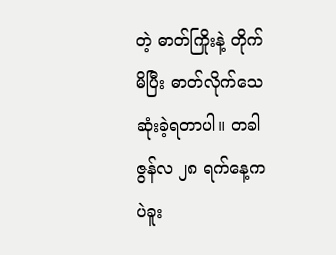တဲ့ ဓာတ်ကြိုးနဲ့ တိုက်မိပြီး ဓာတ်လိုက်သေဆုံးခဲ့ရတာပါ။ တခါ ဇွန်လ ၂၈ ရက်နေ့က ပဲခူး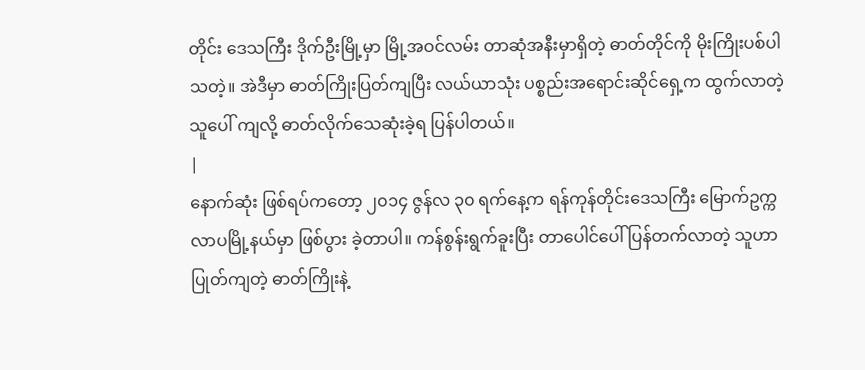တိုင်း ဒေသကြီး ဒိုက်ဦးမြို့မှာ မြို့အဝင်လမ်း တာဆုံအနီးမှာရှိတဲ့ ဓာတ်တိုင်ကို မိုးကြိုးပစ်ပါသတဲ့။ အဲဒီမှာ ဓာတ်ကြိုးပြတ်ကျပြီး လယ်ယာသုံး ပစ္စည်းအရောင်းဆိုင်ရှေ့က ထွက်လာတဲ့သူပေါ် ကျလို့ ဓာတ်လိုက်သေဆုံးခဲ့ရ ပြန်ပါတယ်။
|
နောက်ဆုံး ဖြစ်ရပ်ကတော့ ၂၀၁၄ ဇွန်လ ၃၀ ရက်နေ့က ရန်ကုန်တိုင်းဒေသကြီး မြောက်ဥက္ကလာပမြို့နယ်မှာ ဖြစ်ပွား ခဲ့တာပါ။ ကန်စွန်းရွက်ခူးပြီး တာပေါင်ပေါ် ပြန်တက်လာတဲ့ သူဟာ ပြုတ်ကျတဲ့ ဓာတ်ကြိုးနဲ့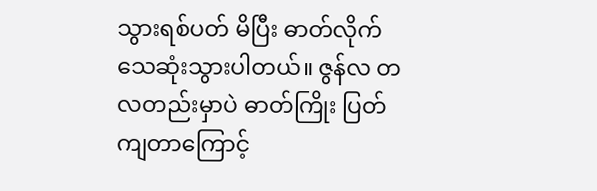သွားရစ်ပတ် မိပြီး ဓာတ်လိုက် သေဆုံးသွားပါတယ်။ ဇွန်လ တလတည်းမှာပဲ ဓာတ်ကြိုး ပြတ်ကျတာကြောင့်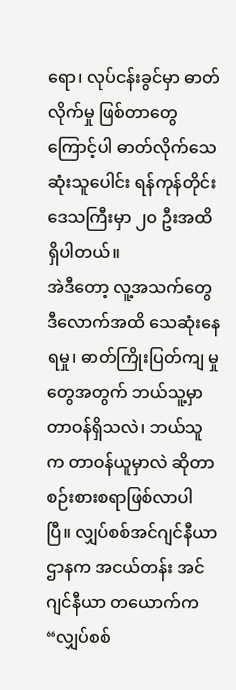ရော၊ လုပ်ငန်းခွင်မှာ ဓာတ်လိုက်မှု ဖြစ်တာတွေကြောင့်ပါ ဓာတ်လိုက်သေဆုံးသူပေါင်း ရန်ကုန်တိုင်းဒေသကြီးမှာ ၂၀ ဦးအထိရှိပါတယ်။
အဲဒီတော့ လူ့အသက်တွေ ဒီလောက်အထိ သေဆုံးနေရမှု၊ ဓာတ်ကြိုးပြတ်ကျ မှုတွေအတွက် ဘယ်သူ့မှာ တာဝန်ရှိသလဲ၊ ဘယ်သူက တာဝန်ယူမှာလဲ ဆိုတာ စဉ်းစားစရာဖြစ်လာပါပြီ။ လျှပ်စစ်အင်ဂျင်နီယာဌာနက အငယ်တန်း အင်ဂျင်နီယာ တယောက်က “လျှပ်စစ်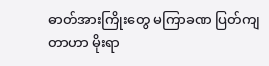ဓာတ်အားကြိုးတွေ မကြာခဏ ပြတ်ကျတာဟာ မိုးရာ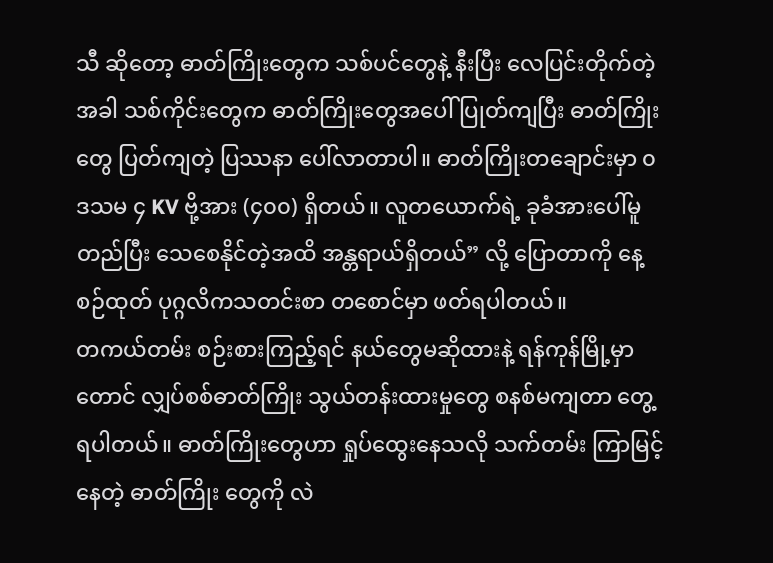သီ ဆိုတော့ ဓာတ်ကြိုးတွေက သစ်ပင်တွေနဲ့ နီးပြီး လေပြင်းတိုက်တဲ့အခါ သစ်ကိုင်းတွေက ဓာတ်ကြိုးတွေအပေါ် ပြုတ်ကျပြီး ဓာတ်ကြိုးတွေ ပြတ်ကျတဲ့ ပြဿနာ ပေါ်လာတာပါ။ ဓာတ်ကြိုးတချောင်းမှာ ၀ ဒသမ ၄ KV ဗို့အား (၄၀၀) ရှိတယ်။ လူတယောက်ရဲ့ ခုခံအားပေါ်မူတည်ပြီး သေစေနိုင်တဲ့အထိ အန္တရာယ်ရှိတယ်” လို့ ပြောတာကို နေ့စဉ်ထုတ် ပုဂ္ဂလိကသတင်းစာ တစောင်မှာ ဖတ်ရပါတယ်။
တကယ်တမ်း စဉ်းစားကြည့်ရင် နယ်တွေမဆိုထားနဲ့ ရန်ကုန်မြို့မှာတောင် လျှပ်စစ်ဓာတ်ကြိုး သွယ်တန်းထားမှုတွေ စနစ်မကျတာ တွေ့ရပါတယ်။ ဓာတ်ကြိုးတွေဟာ ရှုပ်ထွေးနေသလို သက်တမ်း ကြာမြင့်နေတဲ့ ဓာတ်ကြိုး တွေကို လဲ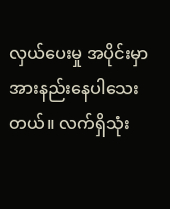လှယ်ပေးမှု အပိုင်းမှာ အားနည်းနေပါသေးတယ်။ လက်ရှိသုံး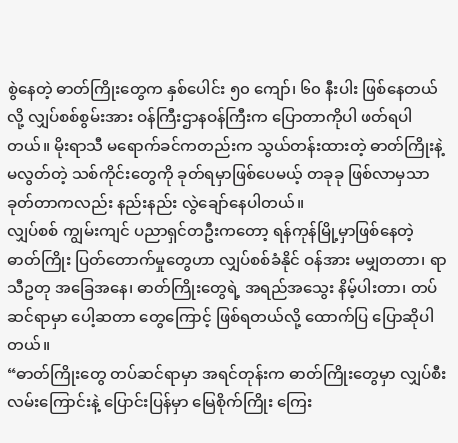စွဲနေတဲ့ ဓာတ်ကြိုးတွေက နှစ်ပေါင်း ၅၀ ကျော်၊ ၆၀ နီးပါး ဖြစ်နေတယ်လို့ လျှပ်စစ်စွမ်းအား ဝန်ကြီးဌာနဝန်ကြီးက ပြောတာကိုပါ ဖတ်ရပါတယ်။ မိုးရာသီ မရောက်ခင်ကတည်းက သွယ်တန်းထားတဲ့ ဓာတ်ကြိုးနဲ့ မလွတ်တဲ့ သစ်ကိုင်းတွေကို ခုတ်ရမှာဖြစ်ပေမယ့် တခုခု ဖြစ်လာမှသာ ခုတ်တာကလည်း နည်းနည်း လွဲချော်နေပါတယ်။
လျှပ်စစ် ကျွမ်းကျင် ပညာရှင်တဦးကတော့ ရန်ကုန်မြို့မှာဖြစ်နေတဲ့ ဓာတ်ကြိုး ပြတ်တောက်မှုတွေဟာ လျှပ်စစ်ခံနိုင် ဝန်အား မမျှတတာ၊ ရာသီဥတု အခြေအနေ၊ ဓာတ်ကြိုးတွေရဲ့ အရည်အသွေး နိမ့်ပါးတာ၊ တပ်ဆင်ရာမှာ ပေါ့ဆတာ တွေကြောင့် ဖြစ်ရတယ်လို့ ထောက်ပြ ပြောဆိုပါတယ်။
“ဓာတ်ကြိုးတွေ တပ်ဆင်ရာမှာ အရင်တုန်းက ဓာတ်ကြိုးတွေမှာ လျှပ်စီးလမ်းကြောင်းနဲ့ ပြောင်းပြန်မှာ မြေစိုက်ကြိုး ကြေး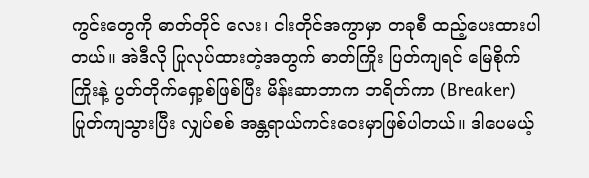ကွင်းတွေကို ဓာတ်တိုင် လေး၊ ငါးတိုင်အကွာမှာ တခုစီ ထည့်ပေးထားပါတယ်။ အဲဒီလို ပြုလုပ်ထားတဲ့အတွက် ဓာတ်ကြိုး ပြတ်ကျရင် မြေစိုက်ကြိုးနဲ့ ပွတ်တိုက်ရှော့စ်ဖြစ်ပြီး မိန်းဆာဘာက ဘရိတ်ကာ (Breaker) ပြုတ်ကျသွားပြီး လျှပ်စစ် အန္တရာယ်ကင်းဝေးမှာဖြစ်ပါတယ်။ ဒါပေမယ့်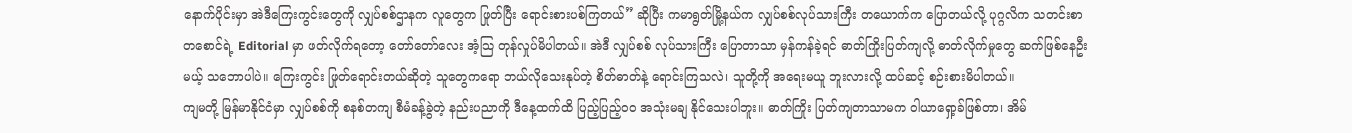နောက်ပိုင်းမှာ အဲဒီကြေးကွင်းတွေကို လျှပ်စစ်ဌာနက လူတွေက ဖြုတ်ပြီး ရောင်းစားပစ်ကြတယ်” ဆိုပြီး ကမာရွတ်မြို့နယ်က လျှပ်စစ်လုပ်သားကြီး တယောက်က ပြောတယ်လို့ ပုဂ္ဂလိက သတင်းစာတစောင်ရဲ့ Editorial မှာ ဖတ်လိုက်ရတော့ တော်တော်လေး အံ့သြ တုန်လှုပ်မိပါတယ်။ အဲဒီ လျှပ်စစ် လုပ်သားကြီး ပြောတာသာ မှန်ကန်ခဲ့ရင် ဓာတ်ကြိုးပြတ်ကျလို့ ဓာတ်လိုက်မှုတွေ ဆက်ဖြစ်နေဦးမယ့် သဘောပါပဲ။ ကြေးကွင်း ဖြုတ်ရောင်းတယ်ဆိုတဲ့ သူတွေကရော ဘယ်လိုသေးနုပ်တဲ့ စိတ်ဓာတ်နဲ့ ရောင်းကြသလဲ၊ သူတို့ကို အရေးမယူ ဘူးလားလို့ ထပ်ဆင့် စဉ်းစားမိပါတယ်။
ကျမတို့ မြန်မာနိုင်ငံမှာ လျှပ်စစ်ကို စနစ်တကျ စီမံခန့်ခွဲတဲ့ နည်းပညာကို ဒီနေ့ထက်ထိ ပြည့်ပြည့်၀၀ အသုံးမချ နိုင်သေးပါဘူး။ ဓာတ်ကြိုး ပြတ်ကျတာသာမက ဝါယာရှော့ခ်ဖြစ်တာ၊ အိမ်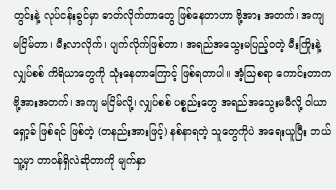တွင်းနဲ့ လုပ်ငန်းခွင်မှာ ဓာတ်လိုက်တာတွေ ဖြစ်နေတာဟာ ဗို့အား အတက်၊ အကျ မငြိမ်တာ၊ မီးလာလိုက်၊ ပျက်လိုက်ဖြစ်တာ၊ အရည်အသွေးမပြည့်ဝတဲ့ မီးကြိုးနဲ့ လျှပ်စစ် ကိရိယာတွေကို သုံးနေတာကြောင့် ဖြစ်ရတာပါ။ အံ့သြစရာ ကောင်းတာက ဗို့အားအတက်၊ အကျ မငြိမ်လို့၊ လျှပ်စစ် ပစ္စည်းတွေ အရည်အသွေးမမီလို့ ဝါယာရှော့ခ် ဖြစ်ရင် ဖြစ်တဲ့ (တနည်းအားဖြင့်) နစ်နာရတဲ့ သူတွေကိုပဲ အရေးယူပြီး ဘယ်သူ့မှာ တာဝန်ရှိလဲဆိုတာကို မျက်နှာ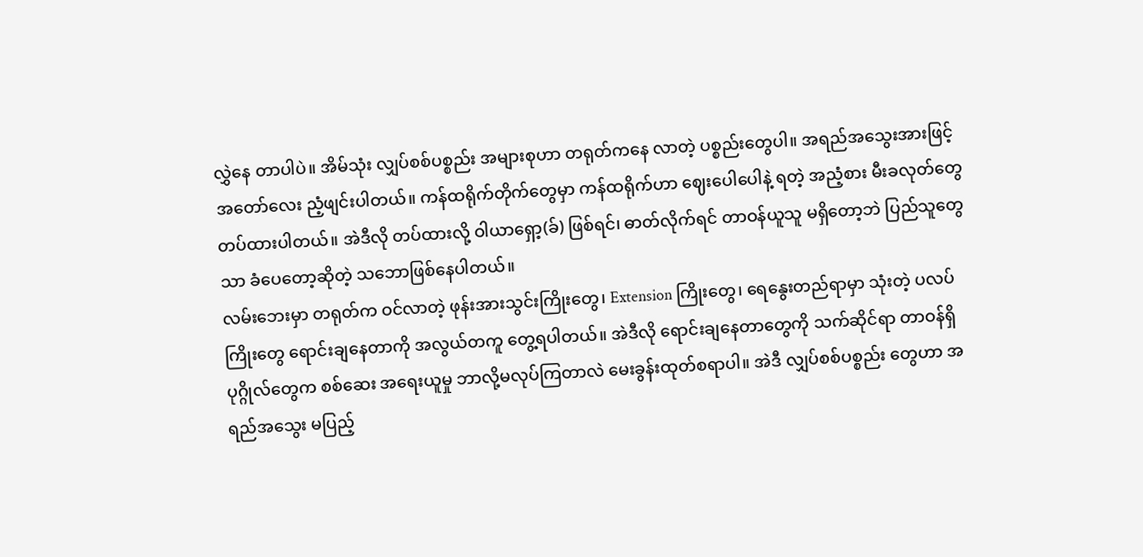လွှဲနေ တာပါပဲ။ အိမ်သုံး လျှပ်စစ်ပစ္စည်း အများစုဟာ တရုတ်ကနေ လာတဲ့ ပစ္စည်းတွေပါ။ အရည်အသွေးအားဖြင့် အတော်လေး ညံ့ဖျင်းပါတယ်။ ကန်ထရိုက်တိုက်တွေမှာ ကန်ထရိုက်ဟာ ဈေးပေါပေါနဲ့ ရတဲ့ အညံ့စား မီးခလုတ်တွေ တပ်ထားပါတယ်။ အဲဒီလို တပ်ထားလို့ ဝါယာရှော့(ခ်) ဖြစ်ရင်၊ ဓာတ်လိုက်ရင် တာဝန်ယူသူ မရှိတော့ဘဲ ပြည်သူတွေသာ ခံပေတော့ဆိုတဲ့ သဘောဖြစ်နေပါတယ်။
လမ်းဘေးမှာ တရုတ်က ဝင်လာတဲ့ ဖုန်းအားသွင်းကြိုးတွေ၊ Extension ကြိုးတွေ၊ ရေနွေးတည်ရာမှာ သုံးတဲ့ ပလပ် ကြိုးတွေ ရောင်းချနေတာကို အလွယ်တကူ တွေ့ရပါတယ်။ အဲဒီလို ရောင်းချနေတာတွေကို သက်ဆိုင်ရာ တာဝန်ရှိ ပုဂ္ဂိုလ်တွေက စစ်ဆေး အရေးယူမှု ဘာလို့မလုပ်ကြတာလဲ မေးခွန်းထုတ်စရာပါ။ အဲဒီ လျှပ်စစ်ပစ္စည်း တွေဟာ အရည်အသွေး မပြည့်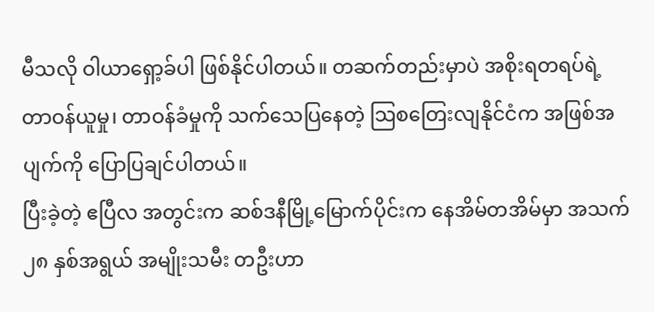မီသလို ဝါယာရှော့ခ်ပါ ဖြစ်နိုင်ပါတယ်။ တဆက်တည်းမှာပဲ အစိုးရတရပ်ရဲ့ တာဝန်ယူမှု၊ တာဝန်ခံမှုကို သက်သေပြနေတဲ့ သြစတြေးလျနိုင်ငံက အဖြစ်အပျက်ကို ပြောပြချင်ပါတယ်။
ပြီးခဲ့တဲ့ ဧပြီလ အတွင်းက ဆစ်ဒနီမြို့မြောက်ပိုင်းက နေအိမ်တအိမ်မှာ အသက် ၂၈ နှစ်အရွယ် အမျိုးသမီး တဦးဟာ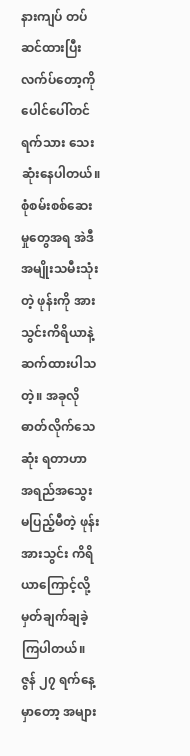နားကျပ် တပ်ဆင်ထားပြီး လက်ပ်တော့ကို ပေါင်ပေါ်တင်ရက်သား သေးဆုံးနေပါတယ်။ စုံစမ်းစစ်ဆေးမှုတွေအရ အဲဒီအမျိုးသမီးသုံးတဲ့ ဖုန်းကို အားသွင်းကိရိယာနဲ့ ဆက်ထားပါသတဲ့။ အခုလို ဓာတ်လိုက်သေဆုံး ရတာဟာ အရည်အသွေး မပြည့်မီတဲ့ ဖုန်းအားသွင်း ကိရိယာကြောင့်လို့ မှတ်ချက်ချခဲ့ကြပါတယ်။ ဇွန် ၂၇ ရက်နေ့မှာတော့ အများ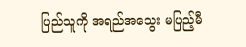ပြည်သူကို အရည်အသွေး မပြည့်မီ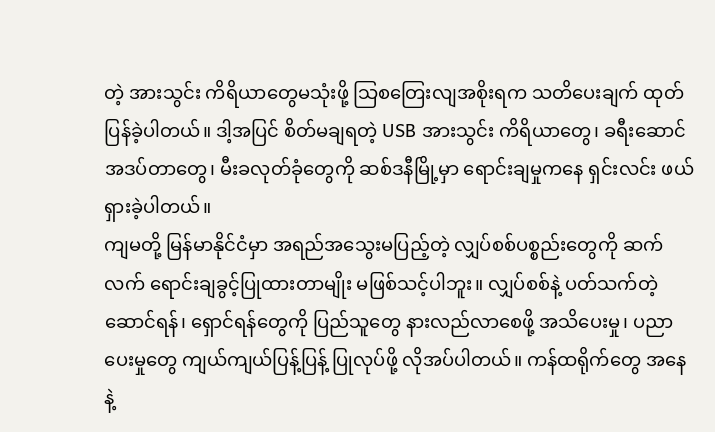တဲ့ အားသွင်း ကိရိယာတွေမသုံးဖို့ သြစတြေးလျအစိုးရက သတိပေးချက် ထုတ်ပြန်ခဲ့ပါတယ်။ ဒါ့အပြင် စိတ်မချရတဲ့ USB အားသွင်း ကိရိယာတွေ၊ ခရီးဆောင် အဒပ်တာတွေ၊ မီးခလုတ်ခုံတွေကို ဆစ်ဒနီမြို့မှာ ရောင်းချမှုကနေ ရှင်းလင်း ဖယ်ရှားခဲ့ပါတယ်။
ကျမတို့ မြန်မာနိုင်ငံမှာ အရည်အသွေးမပြည့်တဲ့ လျှပ်စစ်ပစ္စည်းတွေကို ဆက်လက် ရောင်းချခွင့်ပြုထားတာမျိုး မဖြစ်သင့်ပါဘူး။ လျှပ်စစ်နဲ့ ပတ်သက်တဲ့ ဆောင်ရန်၊ ရှောင်ရန်တွေကို ပြည်သူတွေ နားလည်လာစေဖို့ အသိပေးမှု၊ ပညာပေးမှုတွေ ကျယ်ကျယ်ပြန့်ပြန့် ပြုလုပ်ဖို့ လိုအပ်ပါတယ်။ ကန်ထရိုက်တွေ အနေနဲ့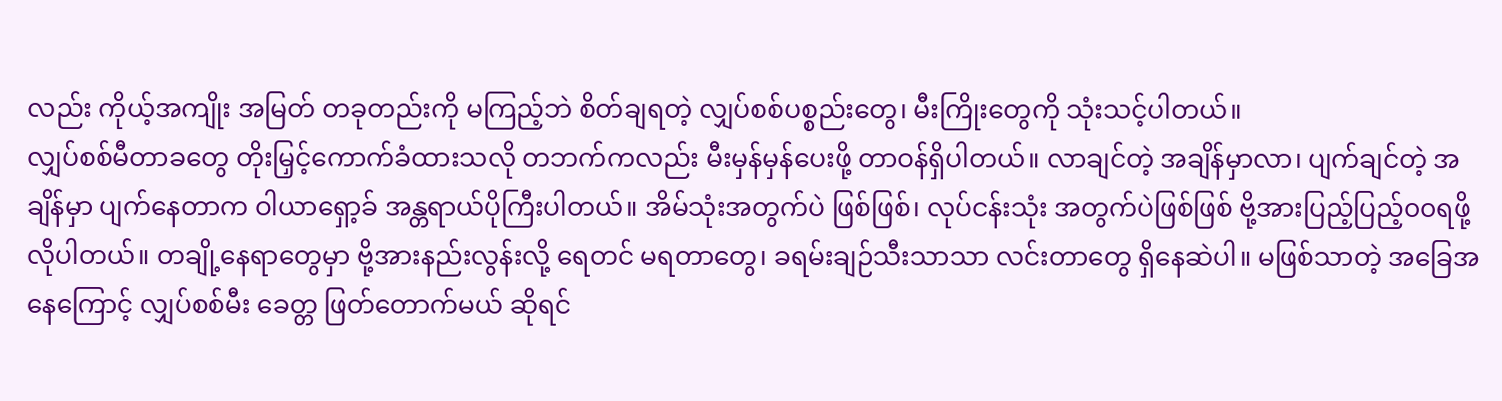လည်း ကိုယ့်အကျိုး အမြတ် တခုတည်းကို မကြည့်ဘဲ စိတ်ချရတဲ့ လျှပ်စစ်ပစ္စည်းတွေ၊ မီးကြိုးတွေကို သုံးသင့်ပါတယ်။
လျှပ်စစ်မီတာခတွေ တိုးမြှင့်ကောက်ခံထားသလို တဘက်ကလည်း မီးမှန်မှန်ပေးဖို့ တာဝန်ရှိပါတယ်။ လာချင်တဲ့ အချိန်မှာလာ၊ ပျက်ချင်တဲ့ အချိန်မှာ ပျက်နေတာက ဝါယာရှော့ခ် အန္တရာယ်ပိုကြီးပါတယ်။ အိမ်သုံးအတွက်ပဲ ဖြစ်ဖြစ်၊ လုပ်ငန်းသုံး အတွက်ပဲဖြစ်ဖြစ် ဗို့အားပြည့်ပြည့်၀၀ရဖို့ လိုပါတယ်။ တချို့နေရာတွေမှာ ဗို့အားနည်းလွန်းလို့ ရေတင် မရတာတွေ၊ ခရမ်းချဉ်သီးသာသာ လင်းတာတွေ ရှိနေဆဲပါ။ မဖြစ်သာတဲ့ အခြေအနေကြောင့် လျှပ်စစ်မီး ခေတ္တ ဖြတ်တောက်မယ် ဆိုရင်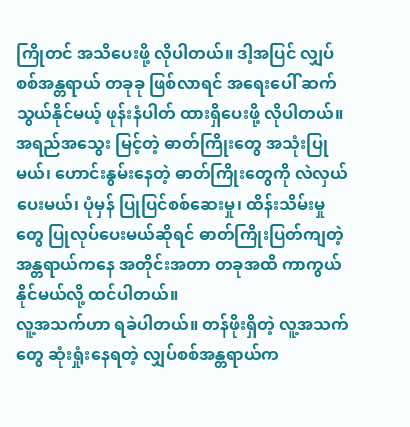ကြိုတင် အသိပေးဖို့ လိုပါတယ်။ ဒါ့အပြင် လျှပ်စစ်အန္တရာယ် တခုခု ဖြစ်လာရင် အရေးပေါ် ဆက်သွယ်နိုင်မယ့် ဖုန်းနံပါတ် ထားရှိပေးဖို့ လိုပါတယ်။
အရည်အသွေး မြင့်တဲ့ ဓာတ်ကြိုးတွေ အသုံးပြုမယ်၊ ဟောင်းနွမ်းနေတဲ့ ဓာတ်ကြိုးတွေကို လဲလှယ်ပေးမယ်၊ ပုံမှန် ပြုပြင်စစ်ဆေးမှု၊ ထိန်းသိမ်းမှုတွေ ပြုလုပ်ပေးမယ်ဆိုရင် ဓာတ်ကြိုးပြတ်ကျတဲ့ အန္တရာယ်ကနေ အတိုင်းအတာ တခုအထိ ကာကွယ်နိုင်မယ်လို့ ထင်ပါတယ်။
လူ့အသက်ဟာ ရခဲပါတယ်။ တန်ဖိုးရှိတဲ့ လူ့အသက်တွေ ဆုံးရှုံးနေရတဲ့ လျှပ်စစ်အန္တရာယ်က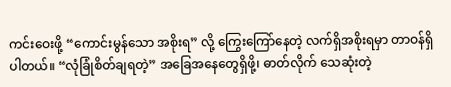ကင်းဝေးဖို့ “ကောင်းမွန်သော အစိုးရ” လို့ ကြွေးကြော်နေတဲ့ လက်ရှိအစိုးရမှာ တာဝန်ရှိပါတယ်။ “လုံခြုံစိတ်ချရတဲ့” အခြေအနေတွေရှိဖို့၊ ဓာတ်လိုက် သေဆုံးတဲ့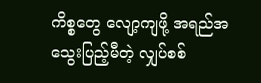ကိစ္စတွေ လျော့ကျဖို့ အရည်အသွေးပြည့်မီတဲ့ လျှပ်စစ်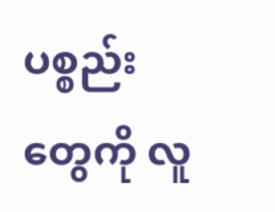ပစ္စည်း တွေကို လူ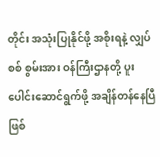တိုင်း အသုံးပြုနိုင်ဖို့ အစိုးရနဲ့ လျှပ်စစ် စွမ်းအား ဝန်ကြီးဌာနတို့ ပူးပေါင်းဆောင်ရွက်ဖို့ အချိန်တန်နေပြီဖြစ်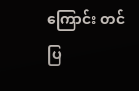ကြောင်း တင်ပြ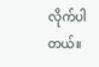လိုက်ပါတယ်။